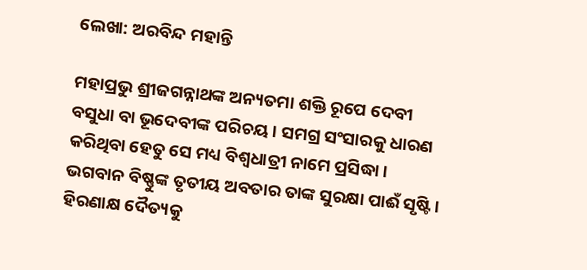ଲେଖା: ଅରବିନ୍ଦ ମହାନ୍ତି

ମହାପ୍ରଭୁ ଶ୍ରୀଜଗନ୍ନାଥଙ୍କ ଅନ୍ୟତମା ଶକ୍ତି ରୂପେ ଦେବୀ ବସୁଧା ବା ଭୂଦେବୀଙ୍କ ପରିଚୟ। ସମଗ୍ର ସଂସାରକୁ ଧାରଣ କରିଥିବା ହେତୁ ସେ ମଧ୍ୟ ବିଶ୍ୱଧାତ୍ରୀ ନାମେ ପ୍ରସିଦ୍ଧା। ଭଗବାନ ବିଷ୍ଣୁଙ୍କ ତୃତୀୟ ଅବତାର ତାଙ୍କ ସୁରକ୍ଷା ପାଈଁ ସୃଷ୍ଟି। ହିରଣାକ୍ଷ ଦୈତ୍ୟକୁ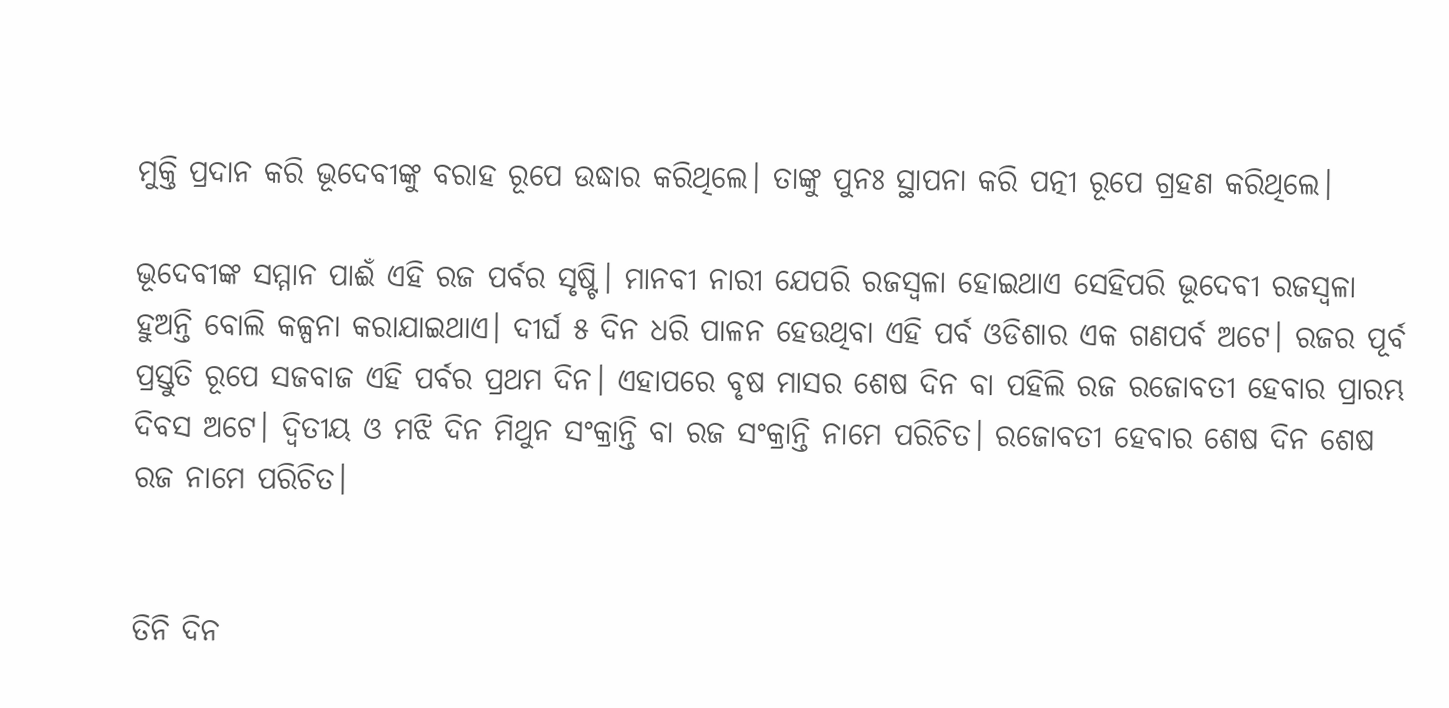ମୁକ୍ତି ପ୍ରଦାନ କରି ଭୂଦେବୀଙ୍କୁ ବରାହ ରୂପେ ଉଦ୍ଧାର କରିଥିଲେ। ତାଙ୍କୁ ପୁନଃ ସ୍ଥାପନା କରି ପତ୍ନୀ ରୂପେ ଗ୍ରହଣ କରିଥିଲେ।

ଭୂଦେବୀଙ୍କ ସମ୍ମାନ ପାଈଁ ଏହି ରଜ ପର୍ବର ସୃଷ୍ଟି। ମାନବୀ ନାରୀ ଯେପରି ରଜସ୍ୱଳା ହୋଇଥାଏ ସେହିପରି ଭୂଦେବୀ ରଜସ୍ୱଳା ହୁଅନ୍ତି ବୋଲି କଳ୍ପନା କରାଯାଇଥାଏ। ଦୀର୍ଘ ୫ ଦିନ ଧରି ପାଳନ ହେଉଥିବା ଏହି ପର୍ବ ଓଡିଶାର ଏକ ଗଣପର୍ବ ଅଟେ। ରଜର ପୂର୍ବ ପ୍ରସ୍ତୁତି ରୂପେ ସଜବାଜ ଏହି ପର୍ବର ପ୍ରଥମ ଦିନ। ଏହାପରେ ବୃଷ ମାସର ଶେଷ ଦିନ ବା ପହିଲି ରଜ ରଜୋବତୀ ହେବାର ପ୍ରାରମ୍ଭ ଦିବସ ଅଟେ। ଦ୍ବିତୀୟ ଓ ମଝି ଦିନ ମିଥୁନ ସଂକ୍ରାନ୍ତି ବା ରଜ ସଂକ୍ରାନ୍ତି ନାମେ ପରିଚିତ। ରଜୋବତୀ ହେବାର ଶେଷ ଦିନ ଶେଷ ରଜ ନାମେ ପରିଚିତ।


ତିନି ଦିନ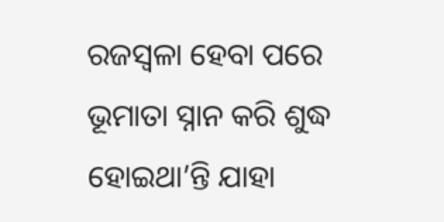ରଜସ୍ୱଳା ହେବା ପରେ ଭୂମାତା ସ୍ନାନ କରି ଶୁଦ୍ଧ ହୋଇଥା’ନ୍ତି ଯାହା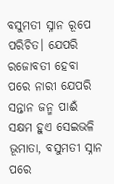ବସୁମତୀ ସ୍ନାନ ରୂପେ ପରିଚିତ। ଯେପରି ରଜୋବତୀ ହେବା ପରେ ନାରୀ ଯେପରି ସନ୍ତାନ ଜନ୍ମ ପାଈଁ ସକ୍ଷମ ହୁଏ ସେଇଭଳି ଭୂମାତା, ବସୁମତୀ ସ୍ନାନ ପରେ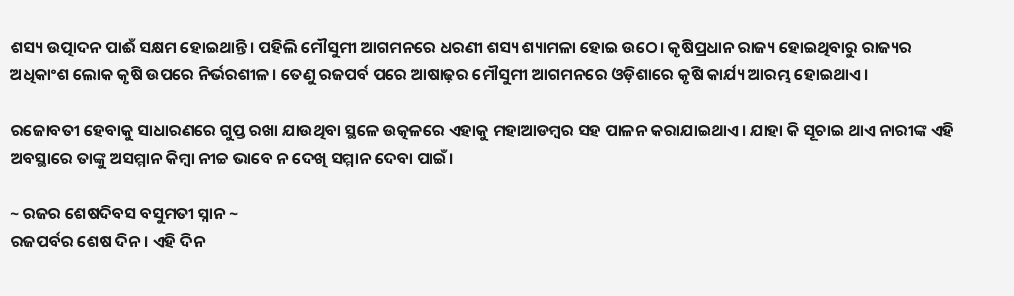ଶସ୍ୟ ଉତ୍ପାଦନ ପାଈଁ ସକ୍ଷମ ହୋଇଥାନ୍ତି। ପହିଲି ମୌସୁମୀ ଆଗମନରେ ଧରଣୀ ଶସ୍ୟ ଶ୍ୟାମଳା ହୋଇ ଉଠେ। କୃଷିପ୍ରଧାନ ରାଜ୍ୟ ହୋଇଥିବାରୁ ରାଜ୍ୟର ଅଧିକାଂଶ ଲୋକ କୃଷି ଉପରେ ନିର୍ଭରଶୀଳ। ତେଣୁ ରଜପର୍ବ ପରେ ଆଷାଢ଼ର ମୌସୁମୀ ଆଗମନରେ ଓଡ଼ିଶାରେ କୃଷି କାର୍ଯ୍ୟ ଆରମ୍ଭ ହୋଇଥାଏ।

ରଜୋବତୀ ହେବାକୁ ସାଧାରଣରେ ଗୁପ୍ତ ରଖା ଯାଉଥିବା ସ୍ଥଳେ ଉତ୍କଳରେ ଏହାକୁ ମହାଆଡମ୍ବର ସହ ପାଳନ କରାଯାଇଥାଏ। ଯାହା କି ସୂଚାଇ ଥାଏ ନାରୀଙ୍କ ଏହି ଅବସ୍ଥାରେ ତାଙ୍କୁ ଅସମ୍ମାନ କିମ୍ବା ନୀଚ୍ଚ ଭାବେ ନ ଦେଖି ସମ୍ମାନ ଦେବା ପାଇଁ।

~ ରଜର ଶେଷଦିବସ ବସୁମତୀ ସ୍ନାନ ~
ରଜପର୍ବର ଶେଷ ଦିନ। ଏହି ଦିନ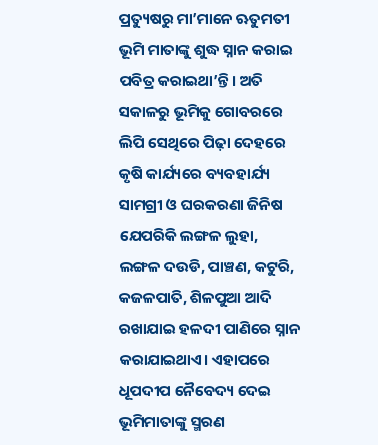ପ୍ରତ୍ୟୁଷରୁ ମା’ମାନେ ଋତୁମତୀ ଭୂମି ମାତାଙ୍କୁ ଶୁଦ୍ଧ ସ୍ନାନ କରାଇ ପବିତ୍ର କରାଇଥା’ନ୍ତି। ଅତି ସକାଳରୁ ଭୂମିକୁ ଗୋବରରେ ଲିପି ସେଥିରେ ପିଢ଼ା ଦେହରେ କୃଷି କାର୍ଯ୍ୟରେ ବ୍ୟବହାର୍ଯ୍ୟ ସାମଗ୍ରୀ ଓ ଘରକରଣା ଜିନିଷ ଯେପରିକି ଲଙ୍ଗଳ ଲୁହା, ଲଙ୍ଗଳ ଦଉଡି, ପାଞ୍ଚଣ, କଟୁରି, କଜଳପାତି, ଶିଳପୁଆ ଆଦି ରଖାଯାଇ ହଳଦୀ ପାଣିରେ ସ୍ନାନ କରାଯାଇଥାଏ। ଏହାପରେ ଧୂପଦୀପ ନୈବେଦ୍ୟ ଦେଇ ଭୂମିମାତାଙ୍କୁ ସ୍ମରଣ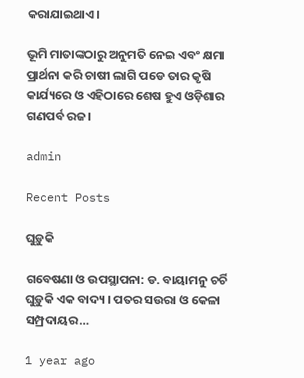କରାଯାଇଥାଏ।

ଭୂମି ମାତାଙ୍କଠାରୁ ଅନୁମତି ନେଇ ଏବଂ କ୍ଷମା ପ୍ରାର୍ଥନା କରି ଚାଷୀ ଲାଗି ପଡେ ତାର କୃଷି କାର୍ଯ୍ୟରେ ଓ ଏହିଠାରେ ଶେଷ ହୁଏ ଓଡ଼ିଶାର ଗଣପର୍ବ ରଜ।

admin

Recent Posts

ଘୁଡ଼ୁକି

ଗବେଷଣା ଓ ଉପସ୍ଥାପନା: ଡ. ବାୟାମନୁ ଚର୍ଚି ଘୁଡ଼ୁକି ଏକ ବାଦ୍ୟ । ପତର ସଉରା ଓ କେଳା ସମ୍ପ୍ରଦାୟର…

1 year ago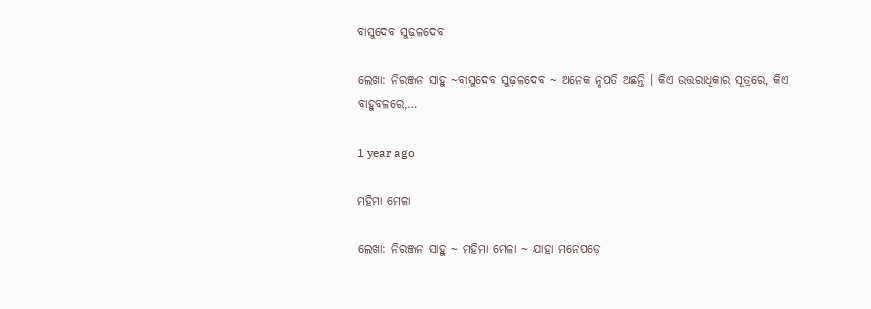ବାସୁଦେବ ସୁଢ଼ଳଦେବ

ଲେଖା: ନିରଞ୍ଜନ ସାହୁ ~ବାସୁଦେବ ସୁଢ଼ଳଦେବ ~ ଅନେକ ନୃପତି ଅଛନ୍ତି । କିଏ ଉତ୍ତରାଧିକାର ସୂତ୍ରରେ, କିଏ ବାହୁବଳରେ,…

1 year ago

ମହିମା ମେଳା

ଲେଖା: ନିରଞ୍ଜନ ସାହୁ ~ ମହିମା ମେଳା ~ ଯାହା ମନେପଡ଼େ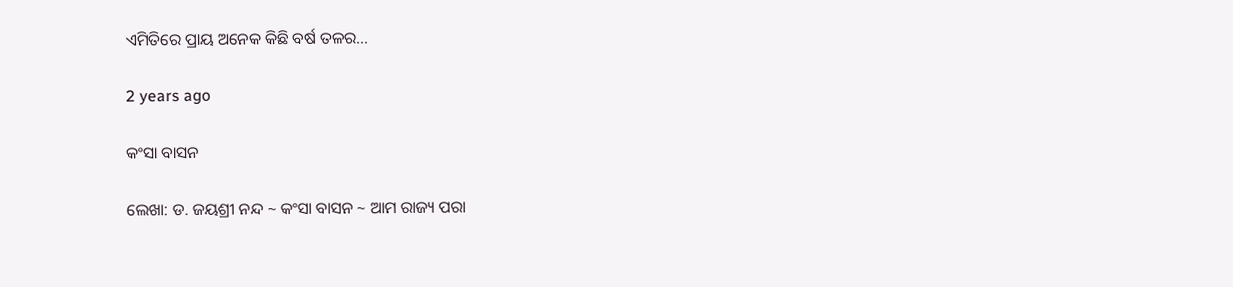ଏମିତିରେ ପ୍ରାୟ ଅନେକ କିଛି ବର୍ଷ ତଳର…

2 years ago

କଂସା ବାସନ

ଲେଖା: ଡ. ଜୟଶ୍ରୀ ନନ୍ଦ ~ କଂସା ବାସନ ~ ଆମ ରାଜ୍ୟ ପରା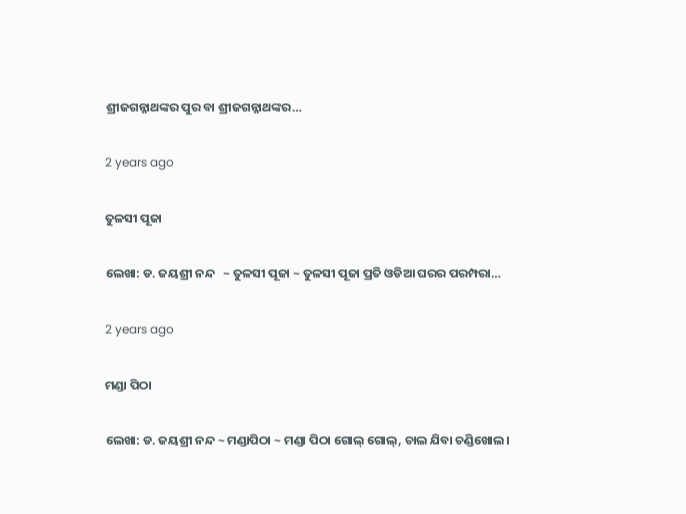ଶ୍ରୀଜଗନ୍ନାଥଙ୍କର ପୁର ବା ଶ୍ରୀଜଗନ୍ନାଥଙ୍କର…

2 years ago

ତୁଳସୀ ପୂଜା

ଲେଖା: ଡ. ଜୟଶ୍ରୀ ନନ୍ଦ   ~ ତୁଳସୀ ପୂଜା ~ ତୁଳସୀ ପୂଜା ପ୍ରତି ଓଡିଆ ଘରର ପରମ୍ପରା…

2 years ago

ମଣ୍ଡା ପିଠା

ଲେଖା: ଡ. ଜୟଶ୍ରୀ ନନ୍ଦ ~ ମଣ୍ଡାପିଠା ~ ମଣ୍ଡା ପିଠା ଗୋଲ୍ ଗୋଲ୍, ଚାଲ ଯିବା ଚଣ୍ଡିଖୋଲ।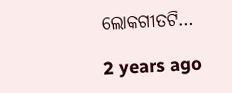ଲୋକଗୀତଟି…

2 years ago